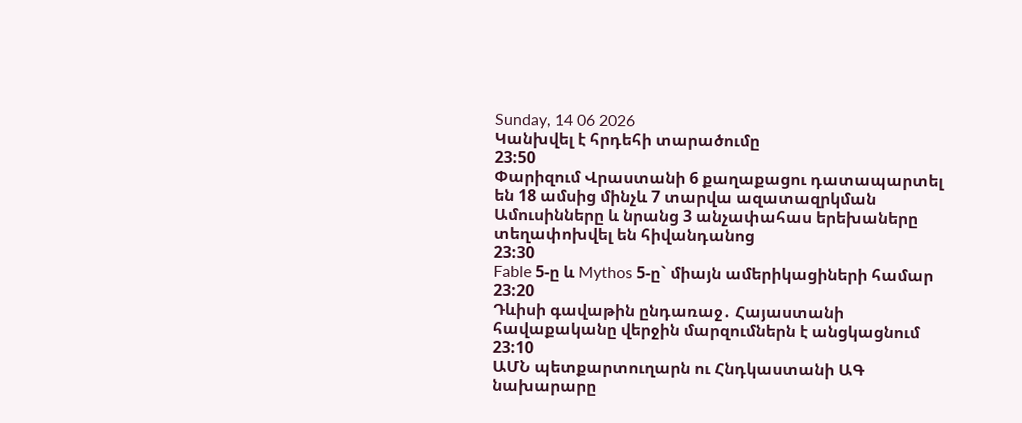Sunday, 14 06 2026
Կանխվել է հրդեհի տարածումը
23:50
Փարիզում Վրաստանի 6 քաղաքացու դատապարտել են 18 ամսից մինչև 7 տարվա ազատազրկման
Ամուսինները և նրանց 3 անչափահաս երեխաները տեղափոխվել են հիվանդանոց
23:30
Fable 5-ը և Mythos 5-ը` միայն ամերիկացիների համար
23:20
Դևիսի գավաթին ընդառաջ․ Հայաստանի հավաքականը վերջին մարզումներն է անցկացնում
23:10
ԱՄՆ պետքարտուղարն ու Հնդկաստանի ԱԳ նախարարը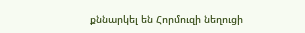քննարկել են Հորմուզի նեղուցի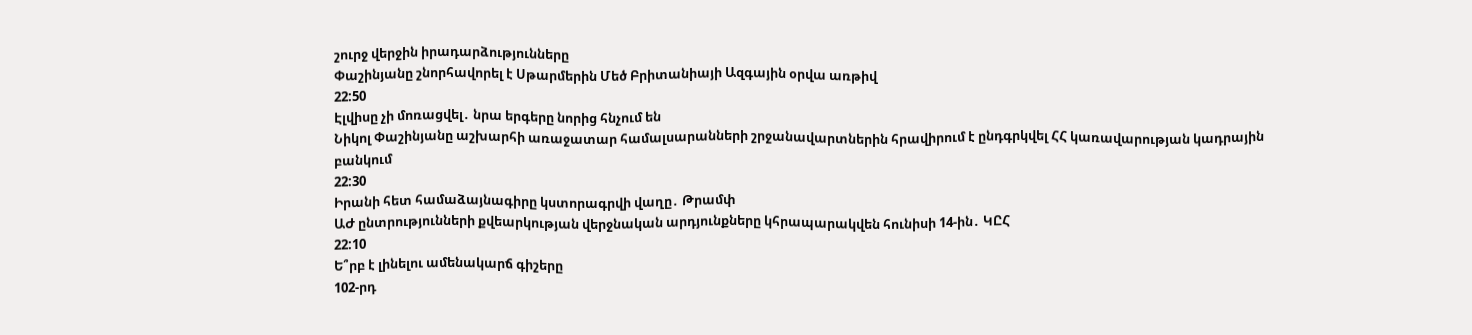շուրջ վերջին իրադարձությունները
Փաշինյանը շնորհավորել է Սթարմերին Մեծ Բրիտանիայի Ազգային օրվա առթիվ
22:50
Էլվիսը չի մոռացվել․ նրա երգերը նորից հնչում են
Նիկոլ Փաշինյանը աշխարհի առաջատար համալսարանների շրջանավարտներին հրավիրում է ընդգրկվել ՀՀ կառավարության կադրային բանկում
22:30
Իրանի հետ համաձայնագիրը կստորագրվի վաղը․ Թրամփ
ԱԺ ընտրությունների քվեարկության վերջնական արդյունքները կհրապարակվեն հունիսի 14-ին․ ԿԸՀ
22:10
Ե՞րբ է լինելու ամենակարճ գիշերը
102-րդ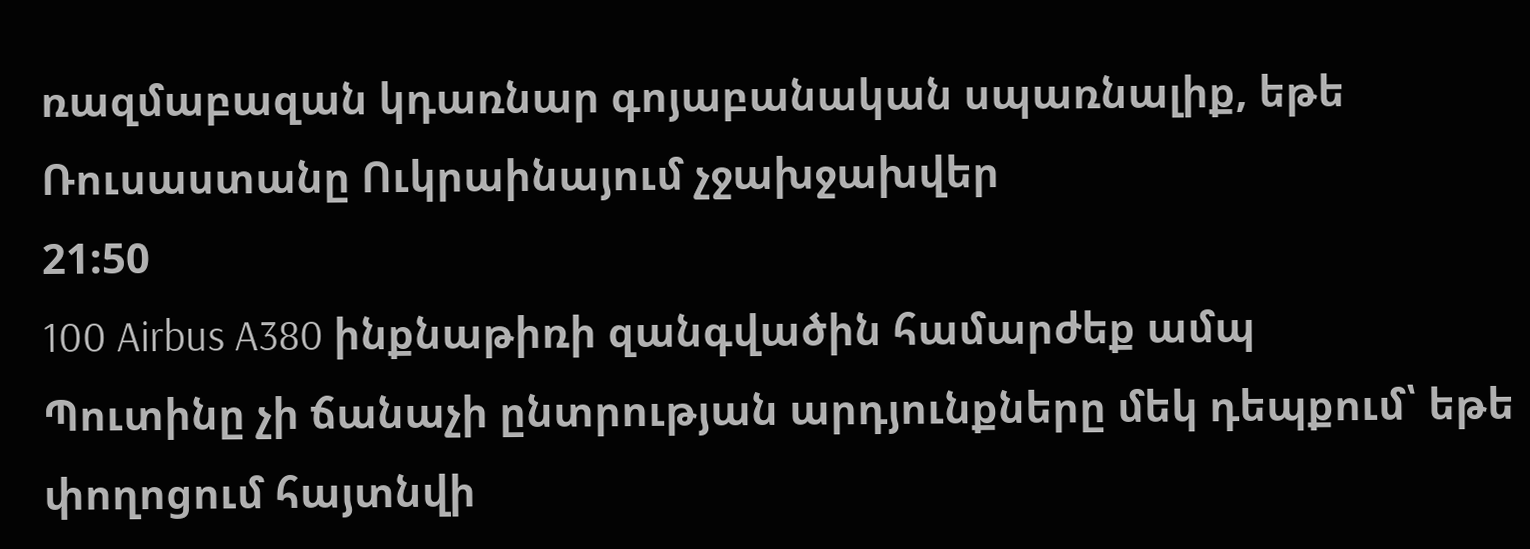ռազմաբազան կդառնար գոյաբանական սպառնալիք, եթե Ռուսաստանը Ուկրաինայում չջախջախվեր
21:50
100 Airbus A380 ինքնաթիռի զանգվածին համարժեք ամպ
Պուտինը չի ճանաչի ընտրության արդյունքները մեկ դեպքում՝ եթե փողոցում հայտնվի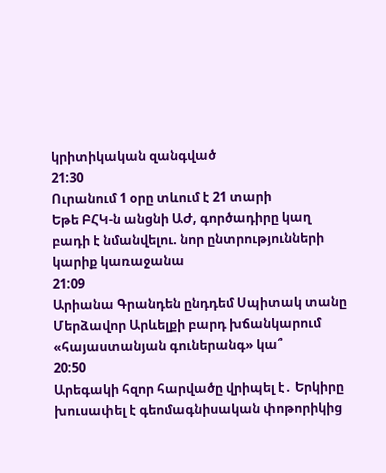կրիտիկական զանգված
21:30
Ուրանում 1 օրը տևում է 21 տարի
Եթե ԲՀԿ-ն անցնի ԱԺ, գործադիրը կաղ բադի է նմանվելու. նոր ընտրությունների կարիք կառաջանա
21:09
Արիանա Գրանդեն ընդդեմ Սպիտակ տանը
Մերձավոր Արևելքի բարդ խճանկարում «հայաստանյան գուներանգ» կա՞
20:50
Արեգակի հզոր հարվածը վրիպել է․ Երկիրը խուսափել է գեոմագնիսական փոթորիկից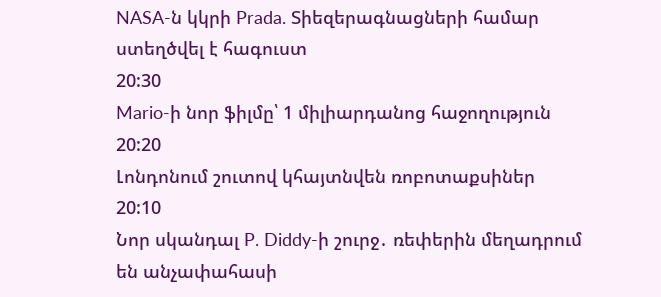NASA-ն կկրի Prada. Տիեզերագնացների համար ստեղծվել է հագուստ
20:30
Mario-ի նոր ֆիլմը՝ 1 միլիարդանոց հաջողություն
20:20
Լոնդոնում շուտով կհայտնվեն ռոբոտաքսիներ
20:10
Նոր սկանդալ P. Diddy-ի շուրջ․ ռեփերին մեղադրում են անչափահասի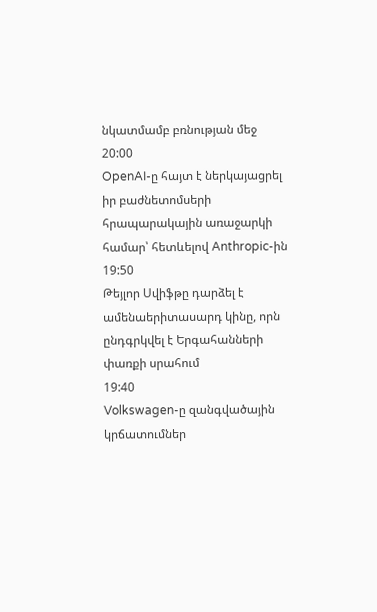նկատմամբ բռնության մեջ
20:00
OpenAI-ը հայտ է ներկայացրել իր բաժնետոմսերի հրապարակային առաջարկի համար՝ հետևելով Anthropic-ին
19:50
Թեյլոր Սվիֆթը դարձել է ամենաերիտասարդ կինը, որն ընդգրկվել է Երգահանների փառքի սրահում
19:40
Volkswagen-ը զանգվածային կրճատումներ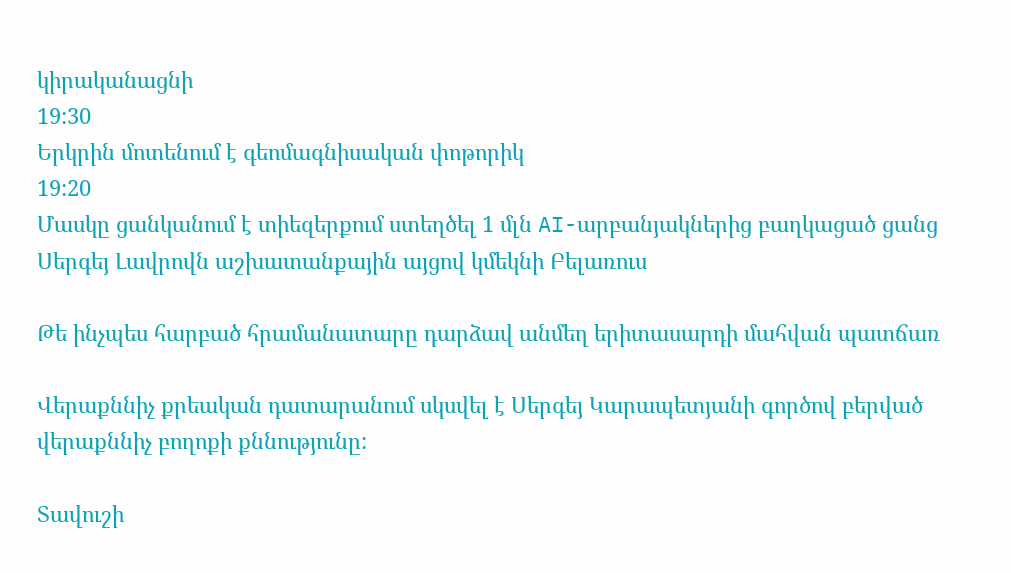կիրականացնի
19:30
Երկրին մոտենում է գեոմագնիսական փոթորիկ
19:20
Մասկը ցանկանում է տիեզերքում ստեղծել 1 մլն AI-արբանյակներից բաղկացած ցանց
Սերգեյ Լավրովն աշխատանքային այցով կմեկնի Բելառուս

Թե ինչպես հարբած հրամանատարը դարձավ անմեղ երիտասարդի մահվան պատճառ

Վերաքննիչ քրեական դատարանում սկսվել է Սերգեյ Կարապետյանի գործով բերված վերաքննիչ բողոքի քննությունը:

Տավուշի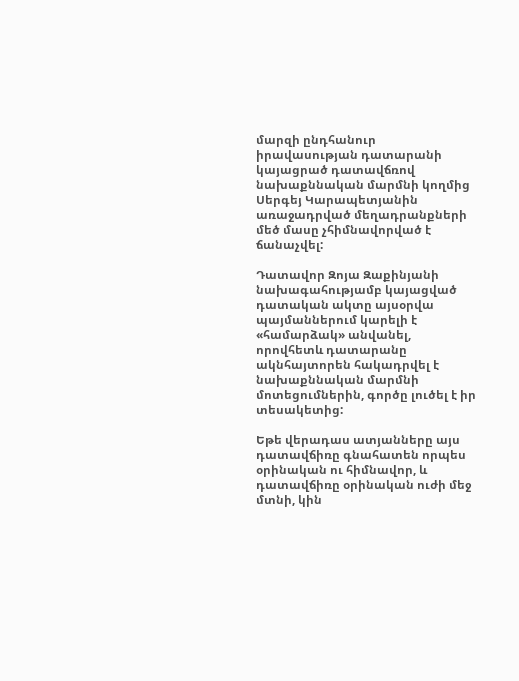մարզի ընդհանուր իրավասության դատարանի կայացրած դատավճռով նախաքննական մարմնի կողմից Սերգեյ Կարապետյանին առաջադրված մեղադրանքների մեծ մասը չհիմնավորված է ճանաչվել:

Դատավոր Զոյա Զաքինյանի նախագահությամբ կայացված դատական ակտը այսօրվա պայմաններում կարելի է «համարձակ» անվանել, որովհետև դատարանը ակնհայտորեն հակադրվել է նախաքննական մարմնի մոտեցումներին, գործը լուծել է իր տեսակետից:

Եթե վերադաս ատյանները այս դատավճիռը գնահատեն որպես օրինական ու հիմնավոր, և դատավճիռը օրինական ուժի մեջ մտնի, կին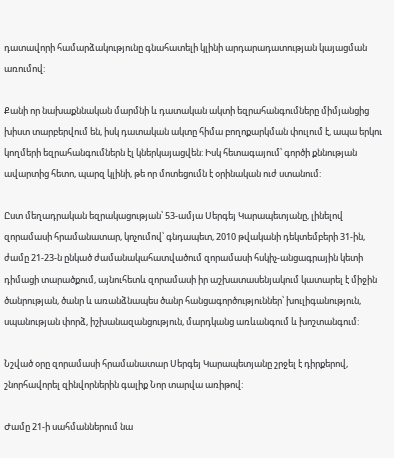դատավորի համարձակությունը գնահատելի կլինի արդարադատության կայացման առումով:

Քանի որ նախաքննական մարմնի և դատական ակտի եզրահանգումները միմյանցից խիստ տարբերվում են, իսկ դատական ակտը հիմա բողոքարկման փուլում է, ապա երկու կողմերի եզրահանգումներն էլ կներկայացվեն: Իսկ հետագայում՝ գործի քննության ավարտից հետո, պարզ կլինի, թե որ մոտեցումն է օրինական ուժ ստանում:

Ըստ մեղադրական եզրակացության՝ 53-ամյա Սերգեյ Կարապետյանը, լինելով զորամասի հրամանատար, կոչումով՝ գնդապետ, 2010 թվականի դեկտեմբերի 31-ին, ժամը 21-23-ն ընկած ժամանակահատվածում զորամասի հսկիչ-անցագրային կետի դիմացի տարածքում, այնուհետև զորամասի իր աշխատասենյակում կատարել է միջին ծանրության, ծանր և առանձնապես ծանր հանցագործություններ՝ խուլիգանություն, սպանության փորձ, իշխանազանցություն, մարդկանց առևանգում և խոշտանգում:

Նշված օրը զորամասի հրամանատար Սերգեյ Կարապետյանը շրջել է դիրքերով, շնորհավորել զինվորներին գալիք Նոր տարվա առիթով:

Ժամը 21-ի սահմաններում նա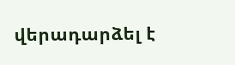վերադարձել է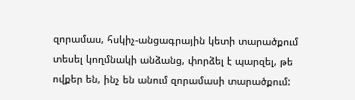զորամաս, հսկիչ-անցագրային կետի տարածքում տեսել կողմնակի անձանց, փորձել է պարզել, թե ովքեր են, ինչ են անում զորամասի տարածքում: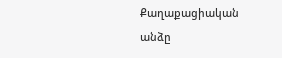Քաղաքացիական անձը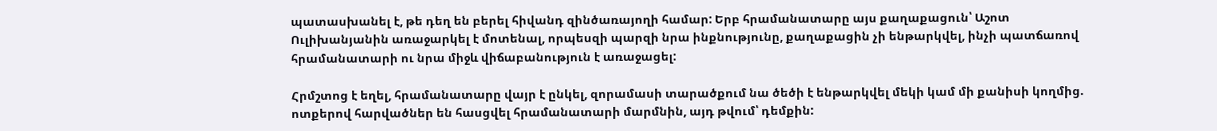պատասխանել է, թե դեղ են բերել հիվանդ զինծառայողի համար: Երբ հրամանատարը այս քաղաքացուն՝ Աշոտ Ուլիխանյանին առաջարկել է մոտենալ, որպեսզի պարզի նրա ինքնությունը, քաղաքացին չի ենթարկվել, ինչի պատճառով հրամանատարի ու նրա միջև վիճաբանություն է առաջացել:

Հրմշտոց է եղել, հրամանատարը վայր է ընկել, զորամասի տարածքում նա ծեծի է ենթարկվել մեկի կամ մի քանիսի կողմից. ոտքերով հարվածներ են հասցվել հրամանատարի մարմնին, այդ թվում՝ դեմքին: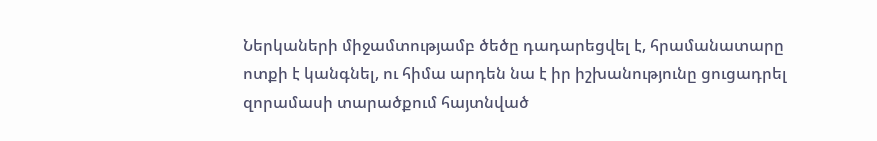Ներկաների միջամտությամբ ծեծը դադարեցվել է, հրամանատարը ոտքի է կանգնել, ու հիմա արդեն նա է իր իշխանությունը ցուցադրել զորամասի տարածքում հայտնված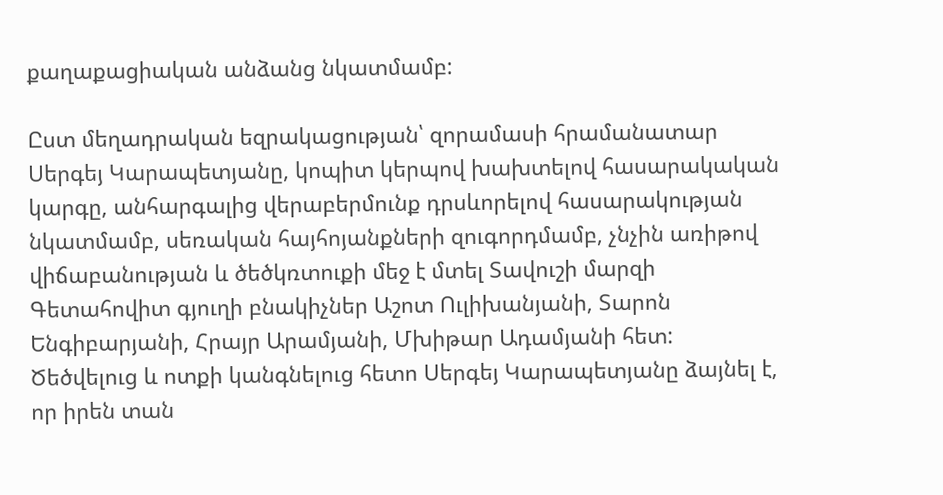քաղաքացիական անձանց նկատմամբ:

Ըստ մեղադրական եզրակացության՝ զորամասի հրամանատար Սերգեյ Կարապետյանը, կոպիտ կերպով խախտելով հասարակական կարգը, անհարգալից վերաբերմունք դրսևորելով հասարակության նկատմամբ, սեռական հայհոյանքների զուգորդմամբ, չնչին առիթով վիճաբանության և ծեծկռտուքի մեջ է մտել Տավուշի մարզի Գետահովիտ գյուղի բնակիչներ Աշոտ Ուլիխանյանի, Տարոն Ենգիբարյանի, Հրայր Արամյանի, Մխիթար Ադամյանի հետ: Ծեծվելուց և ոտքի կանգնելուց հետո Սերգեյ Կարապետյանը ձայնել է, որ իրեն տան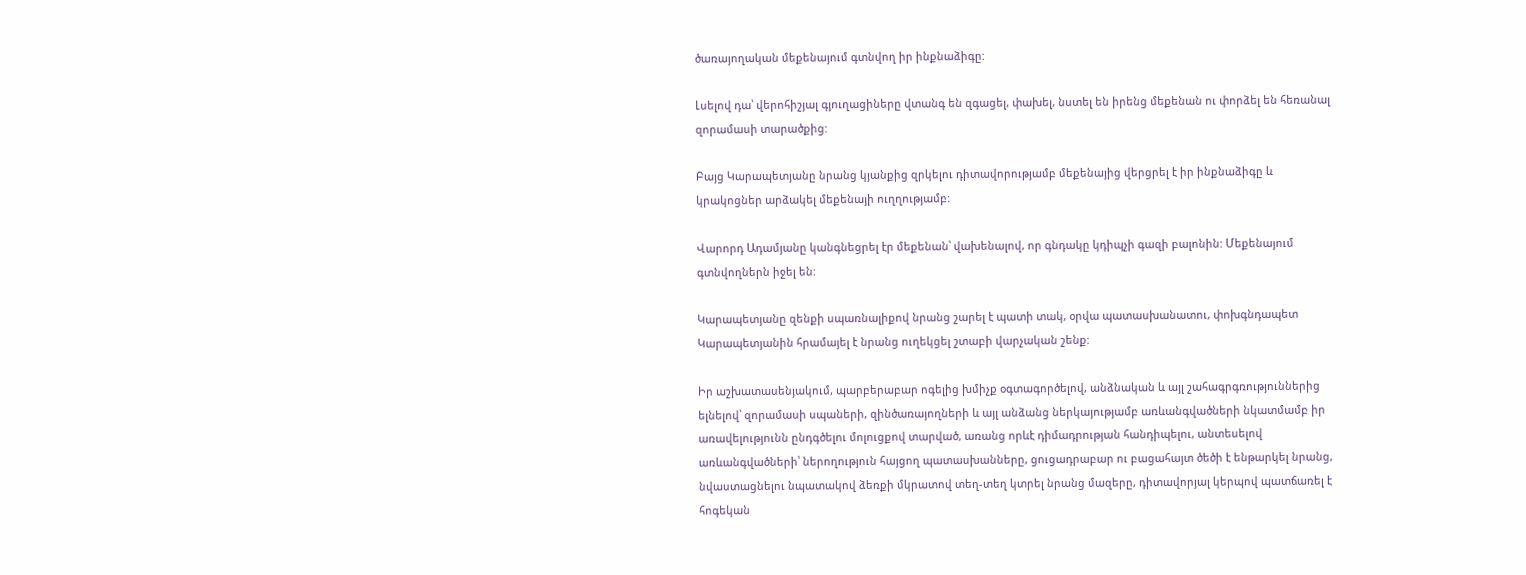ծառայողական մեքենայում գտնվող իր ինքնաձիգը:

Լսելով դա՝ վերոհիշյալ գյուղացիները վտանգ են զգացել, փախել, նստել են իրենց մեքենան ու փորձել են հեռանալ զորամասի տարածքից:

Բայց Կարապետյանը նրանց կյանքից զրկելու դիտավորությամբ մեքենայից վերցրել է իր ինքնաձիգը և կրակոցներ արձակել մեքենայի ուղղությամբ:

Վարորդ Ադամյանը կանգնեցրել էր մեքենան՝ վախենալով, որ գնդակը կդիպչի գազի բալոնին: Մեքենայում գտնվողներն իջել են:

Կարապետյանը զենքի սպառնալիքով նրանց շարել է պատի տակ, օրվա պատասխանատու, փոխգնդապետ Կարապետյանին հրամայել է նրանց ուղեկցել շտաբի վարչական շենք:

Իր աշխատասենյակում, պարբերաբար ոգելից խմիչք օգտագործելով, անձնական և այլ շահագրգռություններից ելնելով՝ զորամասի սպաների, զինծառայողների և այլ անձանց ներկայությամբ առևանգվածների նկատմամբ իր առավելությունն ընդգծելու մոլուցքով տարված, առանց որևէ դիմադրության հանդիպելու, անտեսելով առևանգվածների՝ ներողություն հայցող պատասխանները, ցուցադրաբար ու բացահայտ ծեծի է ենթարկել նրանց, նվաստացնելու նպատակով ձեռքի մկրատով տեղ-տեղ կտրել նրանց մազերը, դիտավորյալ կերպով պատճառել է հոգեկան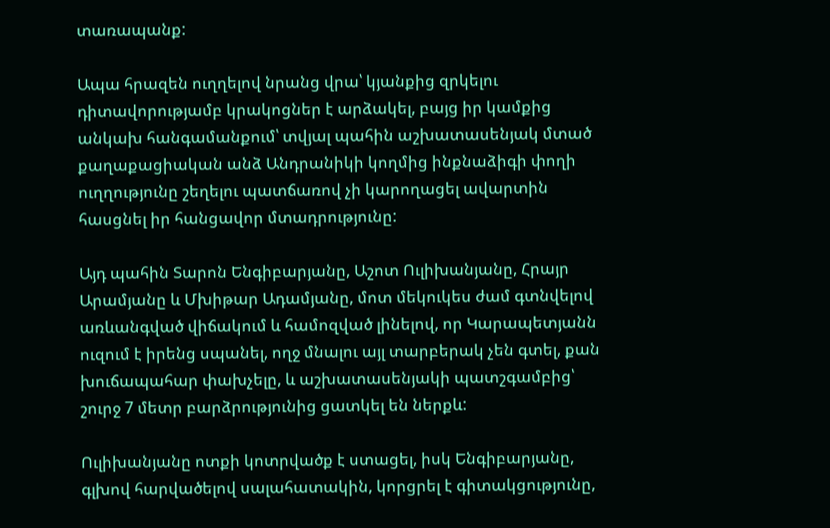տառապանք:

Ապա հրազեն ուղղելով նրանց վրա՝ կյանքից զրկելու դիտավորությամբ կրակոցներ է արձակել, բայց իր կամքից անկախ հանգամանքում՝ տվյալ պահին աշխատասենյակ մտած քաղաքացիական անձ Անդրանիկի կողմից ինքնաձիգի փողի ուղղությունը շեղելու պատճառով չի կարողացել ավարտին հասցնել իր հանցավոր մտադրությունը:

Այդ պահին Տարոն Ենգիբարյանը, Աշոտ Ուլիխանյանը, Հրայր Արամյանը և Մխիթար Ադամյանը, մոտ մեկուկես ժամ գտնվելով առևանգված վիճակում և համոզված լինելով, որ Կարապետյանն ուզում է իրենց սպանել, ողջ մնալու այլ տարբերակ չեն գտել, քան խուճապահար փախչելը, և աշխատասենյակի պատշգամբից՝ շուրջ 7 մետր բարձրությունից ցատկել են ներքև:

Ուլիխանյանը ոտքի կոտրվածք է ստացել, իսկ Ենգիբարյանը, գլխով հարվածելով սալահատակին, կորցրել է գիտակցությունը,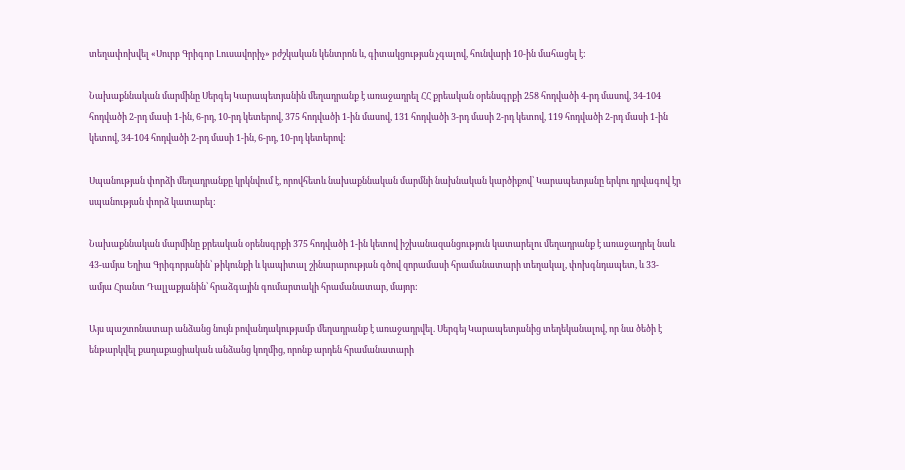տեղափոխվել «Սուրբ Գրիգոր Լուսավորիչ» բժշկական կենտրոն և, գիտակցության չգալով, հունվարի 10-ին մահացել է:

Նախաքննական մարմինը Սերգեյ Կարապետյանին մեղադրանք է առաջադրել ՀՀ քրեական օրենսգրքի 258 հոդվածի 4-րդ մասով, 34-104 հոդվածի 2-րդ մասի 1-ին, 6-րդ, 10-րդ կետերով, 375 հոդվածի 1-ին մասով, 131 հոդվածի 3-րդ մասի 2-րդ կետով, 119 հոդվածի 2-րդ մասի 1-ին կետով, 34-104 հոդվածի 2-րդ մասի 1-ին, 6-րդ, 10-րդ կետերով:

Սպանության փորձի մեղադրանքը կրկնվում է, որովհետև նախաքննական մարմնի նախնական կարծիքով՝ Կարապետյանը երկու դրվագով էր սպանության փորձ կատարել:

Նախաքննական մարմինը քրեական օրենսգրքի 375 հոդվածի 1-ին կետով իշխանազանցություն կատարելու մեղադրանք է առաջադրել նաև 43-ամյա Եղիա Գրիգորյանին՝ թիկունքի և կապիտալ շինարարության գծով զորամասի հրամանատարի տեղակալ, փոխգնդապետ, և 33-ամյա Հրանտ Դալլաքյանին՝ հրաձգային գումարտակի հրամանատար, մայոր:

Այս պաշտոնատար անձանց նույն բովանդակությամբ մեղադրանք է առաջադրվել. Սերգեյ Կարապետյանից տեղեկանալով, որ նա ծեծի է ենթարկվել քաղաքացիական անձանց կողմից, որոնք արդեն հրամանատարի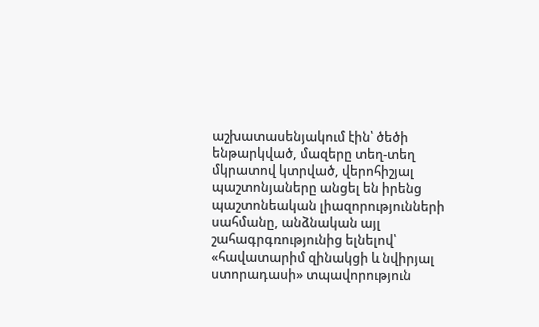աշխատասենյակում էին՝ ծեծի ենթարկված, մազերը տեղ-տեղ մկրատով կտրված, վերոհիշյալ պաշտոնյաները անցել են իրենց պաշտոնեական լիազորությունների սահմանը, անձնական այլ շահագրգռությունից ելնելով՝ «հավատարիմ զինակցի և նվիրյալ ստորադասի» տպավորություն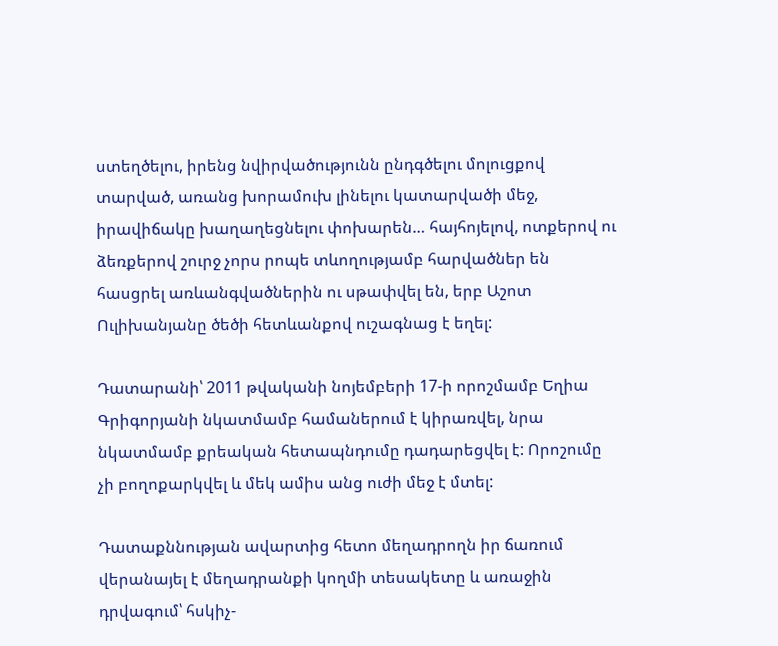ստեղծելու, իրենց նվիրվածությունն ընդգծելու մոլուցքով տարված, առանց խորամուխ լինելու կատարվածի մեջ, իրավիճակը խաղաղեցնելու փոխարեն… հայհոյելով, ոտքերով ու ձեռքերով շուրջ չորս րոպե տևողությամբ հարվածներ են հասցրել առևանգվածներին ու սթափվել են, երբ Աշոտ Ուլիխանյանը ծեծի հետևանքով ուշագնաց է եղել:

Դատարանի՝ 2011 թվականի նոյեմբերի 17-ի որոշմամբ Եղիա Գրիգորյանի նկատմամբ համաներում է կիրառվել, նրա նկատմամբ քրեական հետապնդումը դադարեցվել է: Որոշումը չի բողոքարկվել և մեկ ամիս անց ուժի մեջ է մտել:

Դատաքննության ավարտից հետո մեղադրողն իր ճառում վերանայել է մեղադրանքի կողմի տեսակետը և առաջին դրվագում՝ հսկիչ-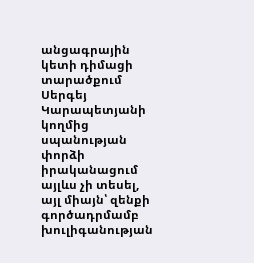անցագրային կետի դիմացի տարածքում Սերգեյ Կարապետյանի կողմից սպանության փորձի իրականացում այլևս չի տեսել, այլ միայն՝ զենքի գործադրմամբ խուլիգանության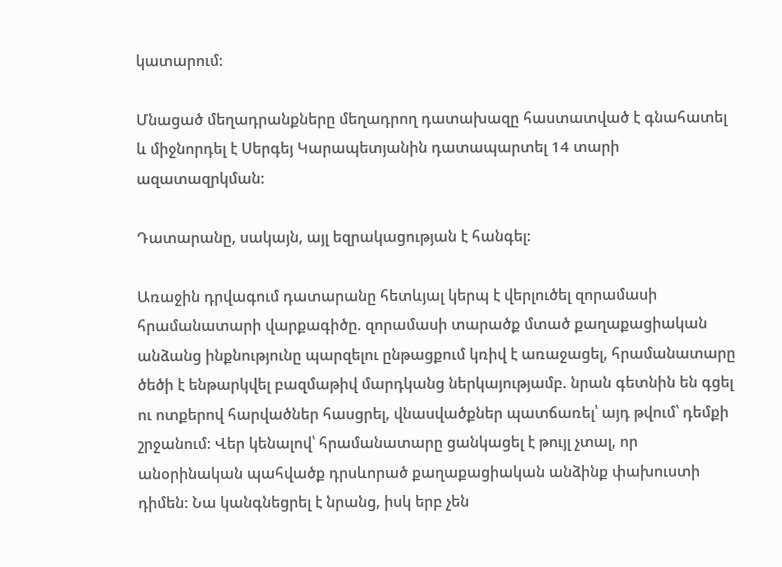կատարում:

Մնացած մեղադրանքները մեղադրող դատախազը հաստատված է գնահատել և միջնորդել է Սերգեյ Կարապետյանին դատապարտել 14 տարի ազատազրկման:

Դատարանը, սակայն, այլ եզրակացության է հանգել:

Առաջին դրվագում դատարանը հետևյալ կերպ է վերլուծել զորամասի հրամանատարի վարքագիծը. զորամասի տարածք մտած քաղաքացիական անձանց ինքնությունը պարզելու ընթացքում կռիվ է առաջացել, հրամանատարը ծեծի է ենթարկվել բազմաթիվ մարդկանց ներկայությամբ. նրան գետնին են գցել ու ոտքերով հարվածներ հասցրել, վնասվածքներ պատճառել՝ այդ թվում՝ դեմքի շրջանում: Վեր կենալով՝ հրամանատարը ցանկացել է թույլ չտալ, որ անօրինական պահվածք դրսևորած քաղաքացիական անձինք փախուստի դիմեն: Նա կանգնեցրել է նրանց, իսկ երբ չեն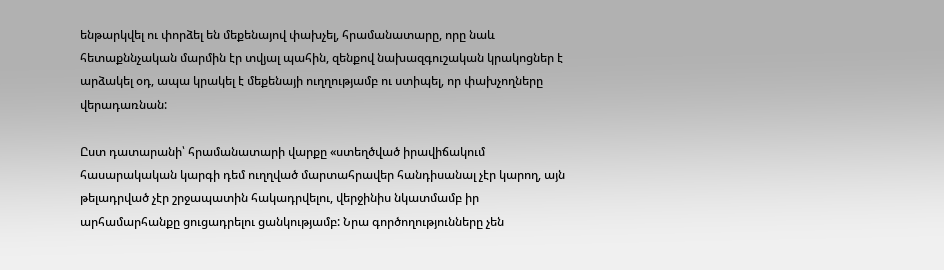ենթարկվել ու փորձել են մեքենայով փախչել, հրամանատարը, որը նաև հետաքննչական մարմին էր տվյալ պահին, զենքով նախազգուշական կրակոցներ է արձակել օդ, ապա կրակել է մեքենայի ուղղությամբ ու ստիպել, որ փախչողները վերադառնան:

Ըստ դատարանի՝ հրամանատարի վարքը «ստեղծված իրավիճակում հասարակական կարգի դեմ ուղղված մարտահրավեր հանդիսանալ չէր կարող, այն թելադրված չէր շրջապատին հակադրվելու, վերջինիս նկատմամբ իր արհամարհանքը ցուցադրելու ցանկությամբ: Նրա գործողությունները չեն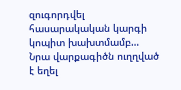զուգորդվել հասարակական կարգի կոպիտ խախտմամբ… Նրա վարքագիծն ուղղված է եղել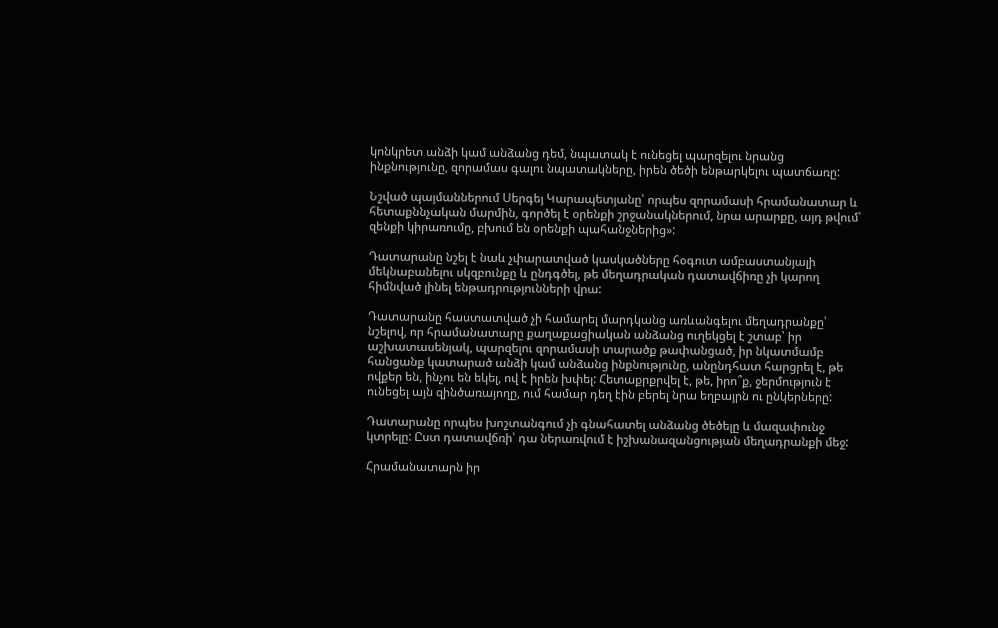կոնկրետ անձի կամ անձանց դեմ, նպատակ է ունեցել պարզելու նրանց ինքնությունը, զորամաս գալու նպատակները, իրեն ծեծի ենթարկելու պատճառը:

Նշված պայմաններում Սերգեյ Կարապետյանը՝ որպես զորամասի հրամանատար և հետաքննչական մարմին, գործել է օրենքի շրջանակներում, նրա արարքը, այդ թվում՝ զենքի կիրառումը, բխում են օրենքի պահանջներից»:

Դատարանը նշել է նաև չփարատված կասկածները հօգուտ ամբաստանյալի մեկնաբանելու սկզբունքը և ընդգծել, թե մեղադրական դատավճիռը չի կարող հիմնված լինել ենթադրությունների վրա:

Դատարանը հաստատված չի համարել մարդկանց առևանգելու մեղադրանքը՝ նշելով, որ հրամանատարը քաղաքացիական անձանց ուղեկցել է շտաբ՝ իր աշխատասենյակ, պարզելու զորամասի տարածք թափանցած, իր նկատմամբ հանցանք կատարած անձի կամ անձանց ինքնությունը, անընդհատ հարցրել է, թե ովքեր են, ինչու են եկել, ով է իրեն խփել: Հետաքրքրվել է, թե, իրո՞ք, ջերմություն է ունեցել այն զինծառայողը, ում համար դեղ էին բերել նրա եղբայրն ու ընկերները:

Դատարանը որպես խոշտանգում չի գնահատել անձանց ծեծելը և մազափունջ կտրելը: Ըստ դատավճռի՝ դա ներառվում է իշխանազանցության մեղադրանքի մեջ:

Հրամանատարն իր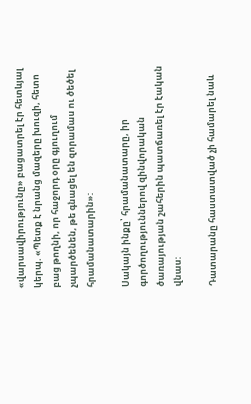«վարսավիրությունը» բացատրել էր հետևյալ կերպ. «Պետք է նրանց մազերը խուզի, հետո բաց թողնի, որ հաջորդ օրը գյուղում չպարծենեն, թե գնացել են զորամաս ու ծեծել հրամանատարին»:

Սակայն ինքը՝ հրամանատարը, իր գործողություններով զինվորական ծառայության շահերին պատճառել էր էական վնաս:

Դատարանը հաստատված չի համարել նաև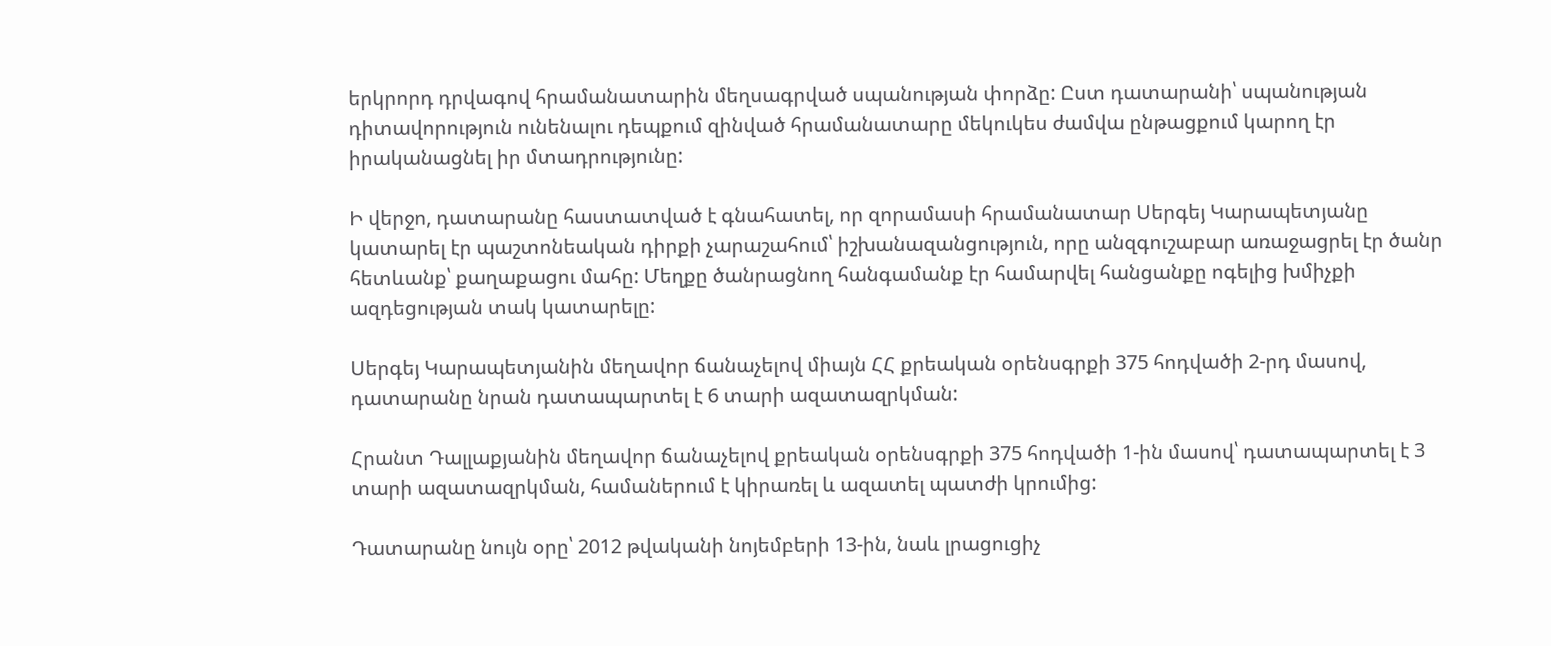երկրորդ դրվագով հրամանատարին մեղսագրված սպանության փորձը: Ըստ դատարանի՝ սպանության դիտավորություն ունենալու դեպքում զինված հրամանատարը մեկուկես ժամվա ընթացքում կարող էր իրականացնել իր մտադրությունը:

Ի վերջո, դատարանը հաստատված է գնահատել, որ զորամասի հրամանատար Սերգեյ Կարապետյանը կատարել էր պաշտոնեական դիրքի չարաշահում՝ իշխանազանցություն, որը անզգուշաբար առաջացրել էր ծանր հետևանք՝ քաղաքացու մահը: Մեղքը ծանրացնող հանգամանք էր համարվել հանցանքը ոգելից խմիչքի ազդեցության տակ կատարելը:

Սերգեյ Կարապետյանին մեղավոր ճանաչելով միայն ՀՀ քրեական օրենսգրքի 375 հոդվածի 2-րդ մասով, դատարանը նրան դատապարտել է 6 տարի ազատազրկման:

Հրանտ Դալլաքյանին մեղավոր ճանաչելով քրեական օրենսգրքի 375 հոդվածի 1-ին մասով՝ դատապարտել է 3 տարի ազատազրկման, համաներում է կիրառել և ազատել պատժի կրումից:

Դատարանը նույն օրը՝ 2012 թվականի նոյեմբերի 13-ին, նաև լրացուցիչ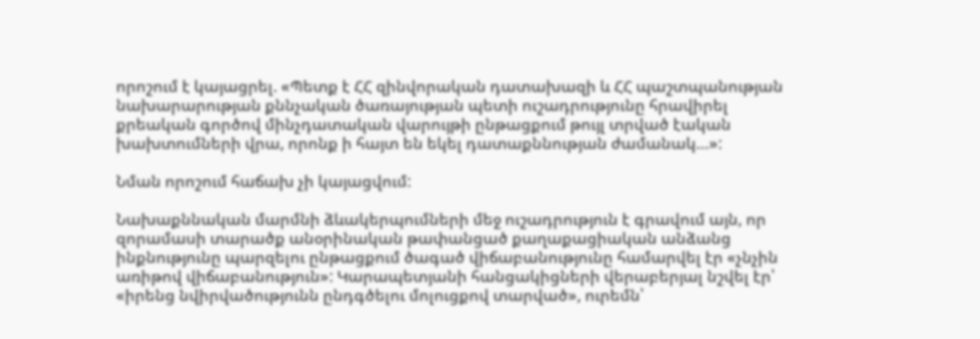որոշում է կայացրել. «Պետք է ՀՀ զինվորական դատախազի և ՀՀ պաշտպանության նախարարության քննչական ծառայության պետի ուշադրությունը հրավիրել քրեական գործով մինչդատական վարույթի ընթացքում թույլ տրված էական խախտումների վրա, որոնք ի հայտ են եկել դատաքննության ժամանակ…»:

Նման որոշում հաճախ չի կայացվում:

Նախաքննական մարմնի ձևակերպումների մեջ ուշադրություն է գրավում այն, որ զորամասի տարածք անօրինական թափանցած քաղաքացիական անձանց ինքնությունը պարզելու ընթացքում ծագած վիճաբանությունը համարվել էր «չնչին առիթով վիճաբանություն»: Կարապետյանի հանցակիցների վերաբերյալ նշվել էր՝ «իրենց նվիրվածությունն ընդգծելու մոլուցքով տարված», ուրեմն՝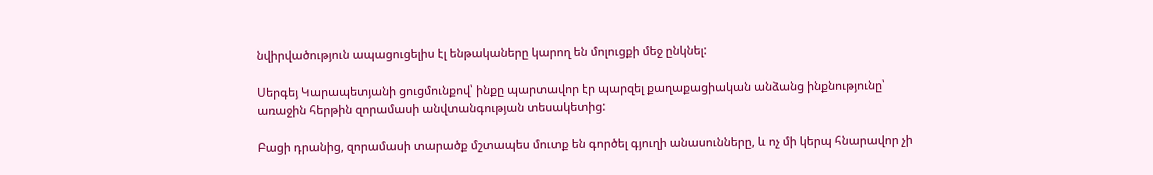նվիրվածություն ապացուցելիս էլ ենթակաները կարող են մոլուցքի մեջ ընկնել:

Սերգեյ Կարապետյանի ցուցմունքով՝ ինքը պարտավոր էր պարզել քաղաքացիական անձանց ինքնությունը՝ առաջին հերթին զորամասի անվտանգության տեսակետից:

Բացի դրանից, զորամասի տարածք մշտապես մուտք են գործել գյուղի անասունները, և ոչ մի կերպ հնարավոր չի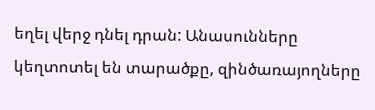եղել վերջ դնել դրան: Անասունները կեղտոտել են տարածքը, զինծառայողները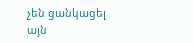չեն ցանկացել այն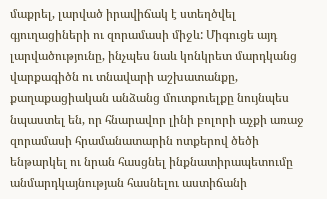մաքրել, լարված իրավիճակ է ստեղծվել գյուղացիների ու զորամասի միջև: Միգուցե այդ լարվածությունը, ինչպես նաև կոնկրետ մարդկանց վարքագիծն ու տնավարի աշխատանքը, քաղաքացիական անձանց մուտքուելքը նույնպես նպաստել են, որ հնարավոր լինի բոլորի աչքի առաջ զորամասի հրամանատարին ոտքերով ծեծի ենթարկել ու նրան հասցնել ինքնատիրապետումը անմարդկայնության հասնելու աստիճանի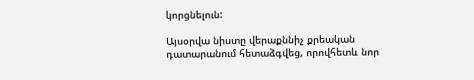կորցնելուն:

Այսօրվա նիստը վերաքննիչ քրեական դատարանում հետաձգվեց, որովհետև նոր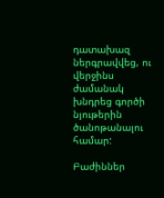դատախազ ներգրավվեց, ու վերջինս ժամանակ խնդրեց գործի նյութերին ծանոթանալու համար:

Բաժիններ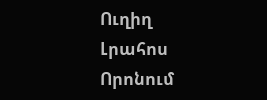Ուղիղ
Լրահոս
Որոնում